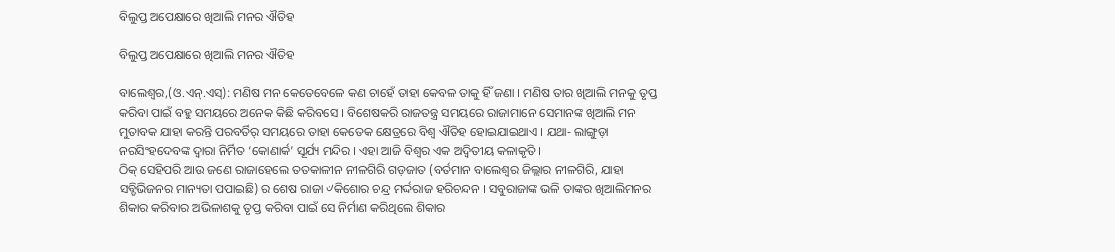ବିଲୁପ୍ତ ଅପେକ୍ଷାରେ ଖିଆଲି ମନର ଐତିହ

ବିଲୁପ୍ତ ଅପେକ୍ଷାରେ ଖିଆଲି ମନର ଐତିହ

ବାଲେଶ୍ୱର,(ଓ.ଏନ୍.ଏସ୍): ମଣିଷ ମନ କେତେବେଳେ କଣ ଚାହେଁ ତାହା କେବଳ ତାକୁ ହିଁ ଜଣା । ମଣିଷ ତାର ଖିଆଲି ମନକୁ ତୃପ୍ତ କରିବା ପାଇଁ ବହୁ ସମୟରେ ଅନେକ କିଛି କରିବସେ । ବିଶେଷକରି ରାଜତନ୍ତ୍ର ସମୟରେ ରାଜାମାନେ ସେମାନଙ୍କ ଖିଆଲି ମନ ମୁତାବକ ଯାହା କରନ୍ତି ପରବର୍ତିର୍ ସମୟରେ ତାହା କେତେକ କ୍ଷେତ୍ରରେ ବିଶ୍ୱ ଐତିହ ହୋଇଯାଇଥାଏ । ଯଥା- ଲାଙ୍ଗୁଡ଼ା ନରସିଂହଦେବଙ୍କ ଦ୍ୱାରା ନିର୍ମିତ ‘କୋଣାର୍କ’ ସୂର୍ଯ୍ୟ ମନ୍ଦିର । ଏହା ଆଜି ବିଶ୍ୱର ଏକ ଅଦ୍ୱିତୀୟ କଳାକୃତି ।
ଠିକ୍ ସେହିପରି ଆଉ ଜଣେ ରାଜାହେଲେ ତତକାଳୀନ ନୀଳଗିରି ଗଡ଼ଜାତ (ବର୍ତମାନ ବାଲେଶ୍ୱର ଜିଲ୍ଲାର ନୀଳଗିରି, ଯାହା ସବ୍ଡିଭିଜନର ମାନ୍ୟତା ପପାଇଛି) ର ଶେଷ ରାଜା ୰କିଶୋର ଚନ୍ଦ୍ର ମର୍ଦ୍ଦରାଜ ହରିଚନ୍ଦନ । ସବୁରାଜାଙ୍କ ଭଳି ତାଙ୍କର ଖିଆଲିମନର ଶିକାର କରିବାର ଅଭିଳାଶକୁ ତୃପ୍ତ କରିବା ପାଇଁ ସେ ନିର୍ମାଣ କରିଥିଲେ ଶିକାର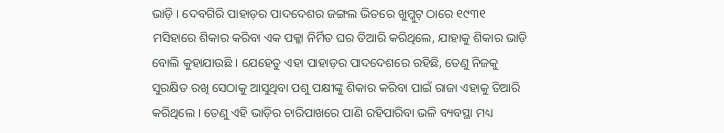ଭାଡ଼ି । ଦେବଗିରି ପାହାଡ଼ର ପାଦଦେଶର ଜଙ୍ଗଲ ଭିତରେ ଖୁମ୍କୁଟ୍ ଠାରେ ୧୯୩୧ ମସିହାରେ ଶିକାର କରିବା ଏକ ପକ୍କା ନିର୍ମିତ ଘର ତିଆରି କରିଥିଲେ, ଯାହାକୁ ଶିକାର ଭାଡ଼ି ବୋଲି କୁହାଯାଉଛି । ଯେହେତୁ ଏହା ପାହାଡ଼ର ପାଦଦେଶରେ ରହିଛି, ତେଣୁ ନିଜକୁ ସୁରକ୍ଷିତ ରଖି ସେଠାକୁ ଆସୁଥିବା ପଶୁ ପକ୍ଷୀଙ୍କୁ ଶିକାର କରିବା ପାଇଁ ରାଜା ଏହାକୁ ତିଆରି କରିଥିଲେ । ତେଣୁ ଏହି ଭାଡ଼ିର ଚାରିପାଖରେ ପାଣି ରହିପାରିବା ଭଳି ବ୍ୟବସ୍ଥା ମଧ୍ୟ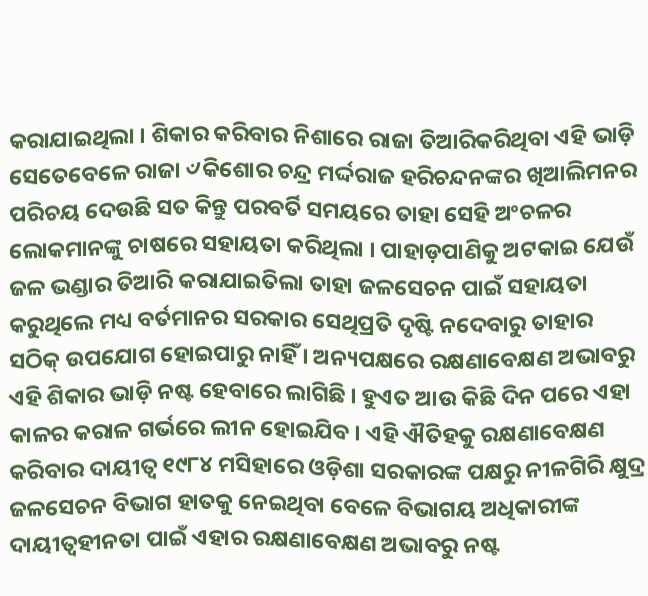କରାଯାଇଥିଲା । ଶିକାର କରିବାର ନିଶାରେ ରାଜା ତିଆରିକରିଥିବା ଏହି ଭାଡ଼ି ସେତେବେଳେ ରାଜା ୰କିଶୋର ଚନ୍ଦ୍ର ମର୍ଦ୍ଦରାଜ ହରିଚନ୍ଦନଙ୍କର ଖିଆଲିମନର ପରିଚୟ ଦେଉଛି ସତ କିନ୍ତୁ ପରବର୍ତି ସମୟରେ ତାହା ସେହି ଅଂଚଳର ଲୋକମାନଙ୍କୁ ଚାଷରେ ସହାୟତା କରିଥିଲା । ପାହାଡ଼ପାଣିକୁ ଅଟକାଇ ଯେଉଁ ଜଳ ଭଣ୍ଡାର ତିଆରି କରାଯାଇତିଲା ତାହା ଜଳସେଚନ ପାଇଁ ସହାୟତା କରୁଥିଲେ ମଧ୍ୟ ବର୍ତମାନର ସରକାର ସେଥିପ୍ରତି ଦୃଷ୍ଟି ନଦେବାରୁ ତାହାର ସଠିକ୍ ଉପଯୋଗ ହୋଇପାରୁ ନାହିଁ । ଅନ୍ୟପକ୍ଷରେ ରକ୍ଷଣାବେକ୍ଷଣ ଅଭାବରୁ ଏହି ଶିକାର ଭାଡ଼ି ନଷ୍ଟ ହେବାରେ ଲାଗିଛି । ହୁଏତ ଆଉ କିଛି ଦିନ ପରେ ଏହା କାଳର କରାଳ ଗର୍ଭରେ ଲୀନ ହୋଇଯିବ । ଏହି ଐତିହକୁ ରକ୍ଷଣାବେକ୍ଷଣ କରିବାର ଦାୟୀତ୍ୱ ୧୯୮୪ ମସିହାରେ ଓଡ଼ିଶା ସରକାରଙ୍କ ପକ୍ଷରୁ ନୀଳଗିରି କ୍ଷୁଦ୍ର ଜଳସେଚନ ବିଭାଗ ହାତକୁ ନେଇଥିବା ବେଳେ ବିଭାଗୟ ଅଧିକାରୀଙ୍କ ଦାୟୀତ୍ୱହୀନତା ପାଇଁ ଏହାର ରକ୍ଷଣାବେକ୍ଷଣ ଅଭାବରୁ ନଷ୍ଟ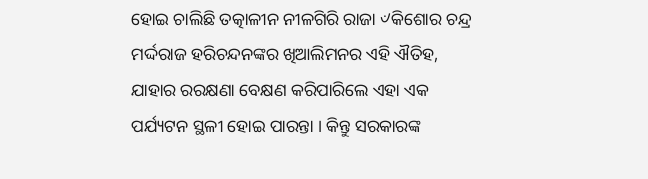ହୋଇ ଚାଲିଛି ତତ୍କାଳୀନ ନୀଳଗିରି ରାଜା ୰କିଶୋର ଚନ୍ଦ୍ର ମର୍ଦ୍ଦରାଜ ହରିଚନ୍ଦନଙ୍କର ଖିଆଲିମନର ଏହି ଐତିହ, ଯାହାର ରରକ୍ଷଣା ବେକ୍ଷଣ କରିପାରିଲେ ଏହା ଏକ ପର୍ଯ୍ୟଟନ ସ୍ଥଳୀ ହୋଇ ପାରନ୍ତା । କିନ୍ତୁ ସରକାରଙ୍କ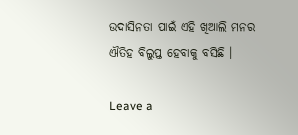ଉଦାସିନତା ପାଇଁ ଏହି ଖିଆଲି ମନର ଐତିହ ବିଲୁପ୍ତ ହେବାକୁ ବସିଛି ।

Leave a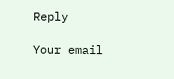Reply

Your email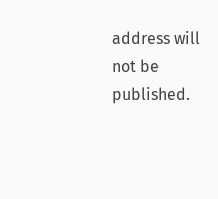address will not be published.